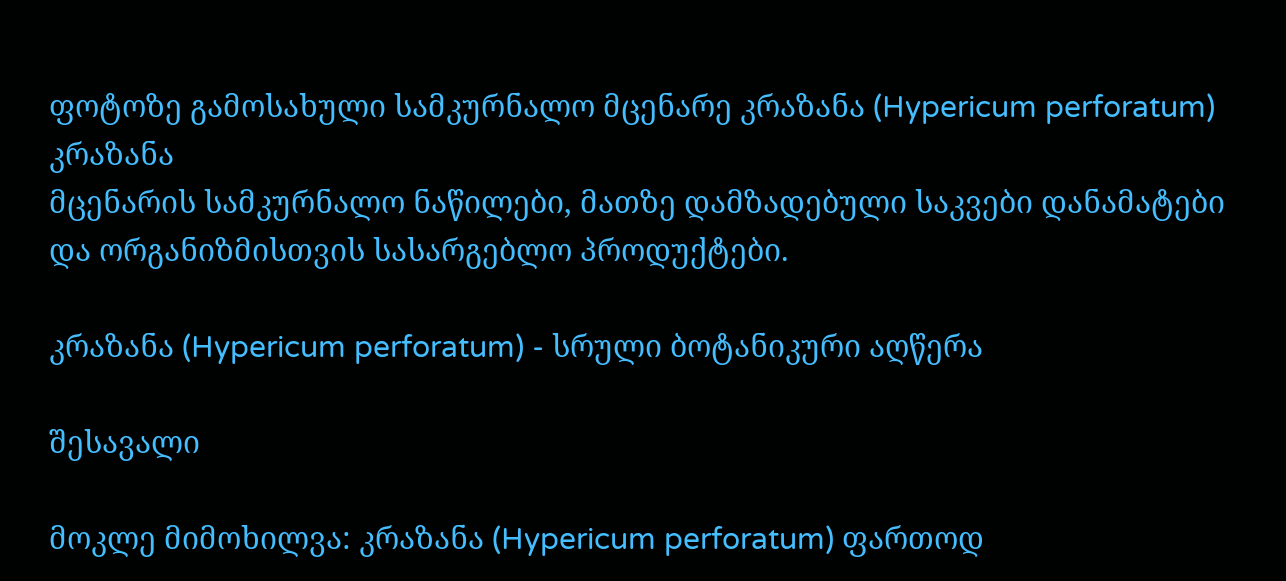ფოტოზე გამოსახული სამკურნალო მცენარე კრაზანა (Hypericum perforatum)
კრაზანა
მცენარის სამკურნალო ნაწილები, მათზე დამზადებული საკვები დანამატები და ორგანიზმისთვის სასარგებლო პროდუქტები.

კრაზანა (Hypericum perforatum) - სრული ბოტანიკური აღწერა

შესავალი

მოკლე მიმოხილვა: კრაზანა (Hypericum perforatum) ფართოდ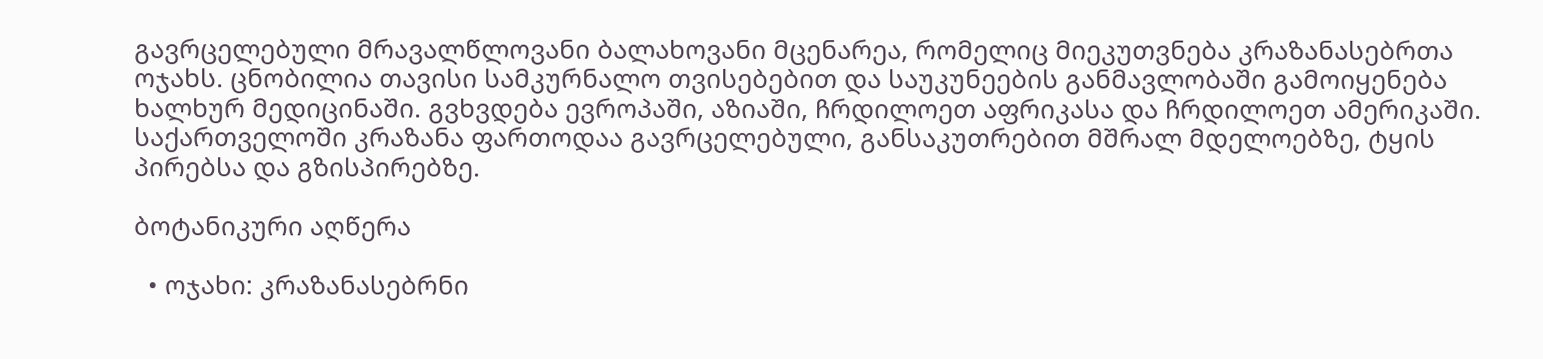გავრცელებული მრავალწლოვანი ბალახოვანი მცენარეა, რომელიც მიეკუთვნება კრაზანასებრთა ოჯახს. ცნობილია თავისი სამკურნალო თვისებებით და საუკუნეების განმავლობაში გამოიყენება ხალხურ მედიცინაში. გვხვდება ევროპაში, აზიაში, ჩრდილოეთ აფრიკასა და ჩრდილოეთ ამერიკაში. საქართველოში კრაზანა ფართოდაა გავრცელებული, განსაკუთრებით მშრალ მდელოებზე, ტყის პირებსა და გზისპირებზე.

ბოტანიკური აღწერა

  • ოჯახი: კრაზანასებრნი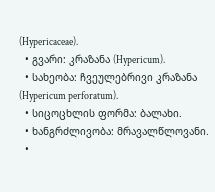(Hypericaceae).
  • გვარი: კრაზანა (Hypericum).
  • სახეობა: ჩვეულებრივი კრაზანა (Hypericum perforatum).
  • სიცოცხლის ფორმა: ბალახი.
  • ხანგრძლივობა: მრავალწლოვანი.
  •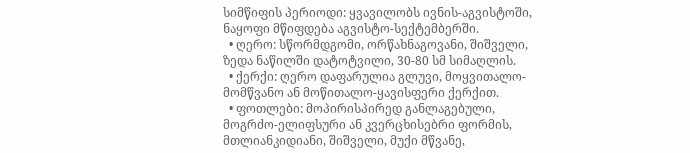სიმწიფის პერიოდი: ყვავილობს ივნის-აგვისტოში, ნაყოფი მწიფდება აგვისტო-სექტემბერში.
  • ღერო: სწორმდგომი, ორწახნაგოვანი, შიშველი, ზედა ნაწილში დატოტვილი, 30-80 სმ სიმაღლის.
  • ქერქი: ღერო დაფარულია გლუვი, მოყვითალო-მომწვანო ან მოწითალო-ყავისფერი ქერქით.
  • ფოთლები: მოპირისპირედ განლაგებული, მოგრძო-ელიფსური ან კვერცხისებრი ფორმის, მთლიანკიდიანი, შიშველი, მუქი მწვანე,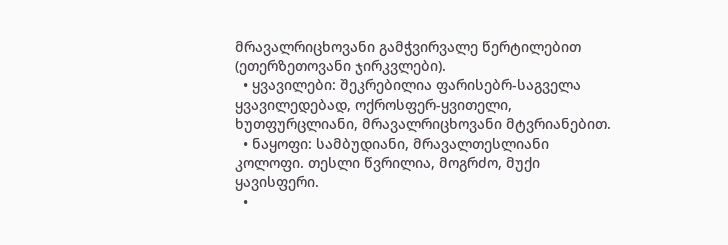მრავალრიცხოვანი გამჭვირვალე წერტილებით (ეთერზეთოვანი ჯირკვლები).
  • ყვავილები: შეკრებილია ფარისებრ-საგველა ყვავილედებად, ოქროსფერ-ყვითელი, ხუთფურცლიანი, მრავალრიცხოვანი მტვრიანებით.
  • ნაყოფი: სამბუდიანი, მრავალთესლიანი კოლოფი. თესლი წვრილია, მოგრძო, მუქი ყავისფერი.
  •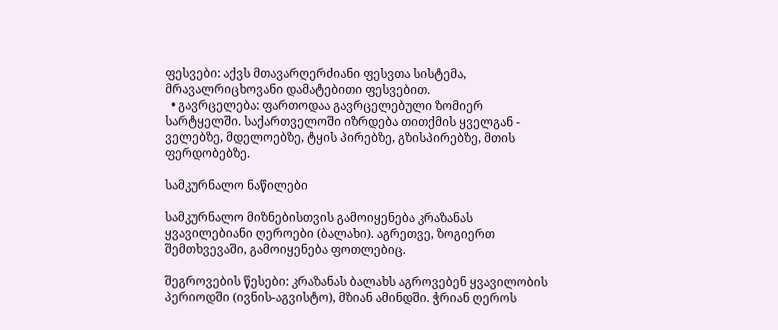ფესვები: აქვს მთავარღერძიანი ფესვთა სისტემა, მრავალრიცხოვანი დამატებითი ფესვებით.
  • გავრცელება: ფართოდაა გავრცელებული ზომიერ სარტყელში. საქართველოში იზრდება თითქმის ყველგან - ველებზე, მდელოებზე, ტყის პირებზე, გზისპირებზე, მთის ფერდობებზე.

სამკურნალო ნაწილები

სამკურნალო მიზნებისთვის გამოიყენება კრაზანას ყვავილებიანი ღეროები (ბალახი). აგრეთვე, ზოგიერთ შემთხვევაში, გამოიყენება ფოთლებიც.

შეგროვების წესები: კრაზანას ბალახს აგროვებენ ყვავილობის პერიოდში (ივნის-აგვისტო), მზიან ამინდში. ჭრიან ღეროს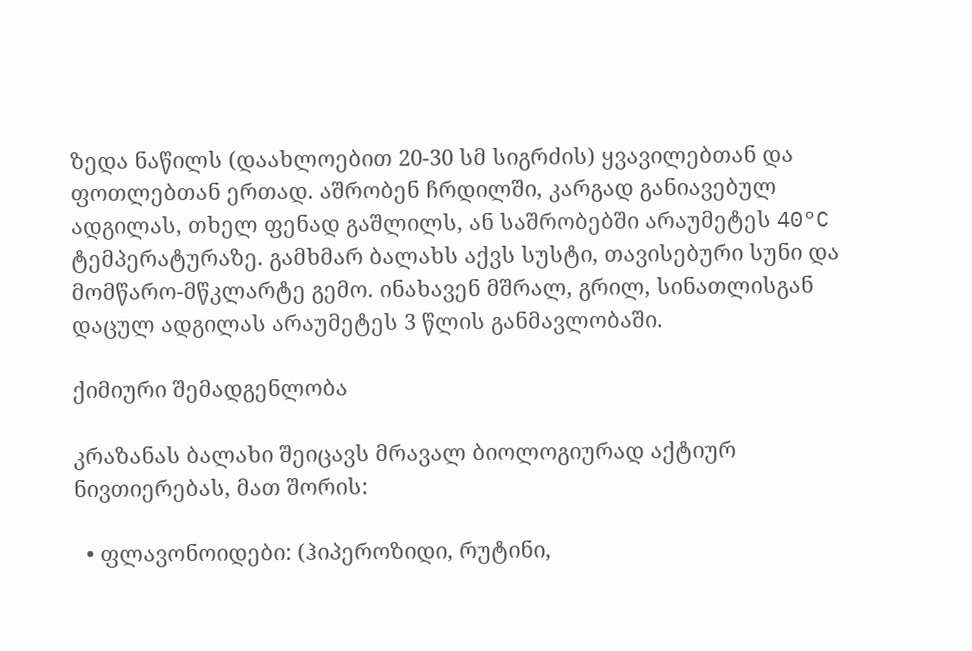ზედა ნაწილს (დაახლოებით 20-30 სმ სიგრძის) ყვავილებთან და ფოთლებთან ერთად. აშრობენ ჩრდილში, კარგად განიავებულ ადგილას, თხელ ფენად გაშლილს, ან საშრობებში არაუმეტეს 40°C ტემპერატურაზე. გამხმარ ბალახს აქვს სუსტი, თავისებური სუნი და მომწარო-მწკლარტე გემო. ინახავენ მშრალ, გრილ, სინათლისგან დაცულ ადგილას არაუმეტეს 3 წლის განმავლობაში.

ქიმიური შემადგენლობა

კრაზანას ბალახი შეიცავს მრავალ ბიოლოგიურად აქტიურ ნივთიერებას, მათ შორის:

  • ფლავონოიდები: (ჰიპეროზიდი, რუტინი,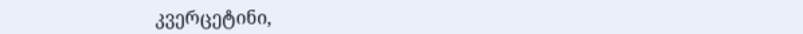კვერცეტინი,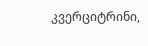კვერციტრინი,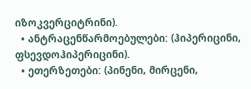იზოკვერციტრინი).
  • ანტრაცენწარმოებულები: (ჰიპერიცინი, ფსევდოჰიპერიცინი).
  • ეთერზეთები: (პინენი, მირცენი,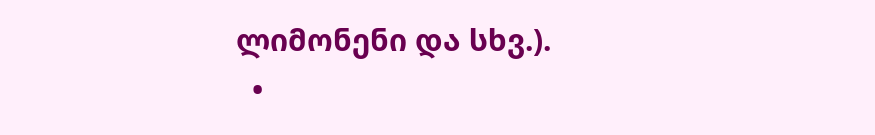ლიმონენი და სხვ.).
  •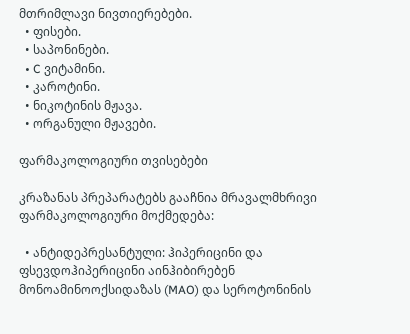მთრიმლავი ნივთიერებები.
  • ფისები.
  • საპონინები.
  • C ვიტამინი.
  • კაროტინი.
  • ნიკოტინის მჟავა.
  • ორგანული მჟავები.

ფარმაკოლოგიური თვისებები

კრაზანას პრეპარატებს გააჩნია მრავალმხრივი ფარმაკოლოგიური მოქმედება:

  • ანტიდეპრესანტული: ჰიპერიცინი და ფსევდოჰიპერიცინი აინჰიბირებენ მონოამინოოქსიდაზას (MAO) და სეროტონინის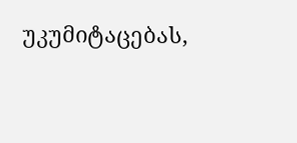უკუმიტაცებას,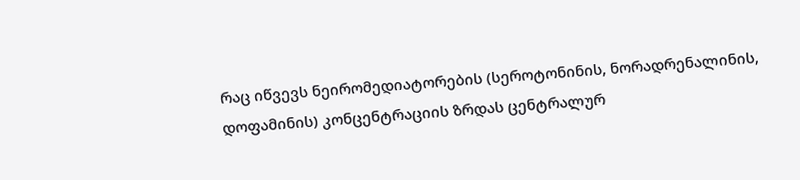რაც იწვევს ნეირომედიატორების (სეროტონინის, ნორადრენალინის, დოფამინის) კონცენტრაციის ზრდას ცენტრალურ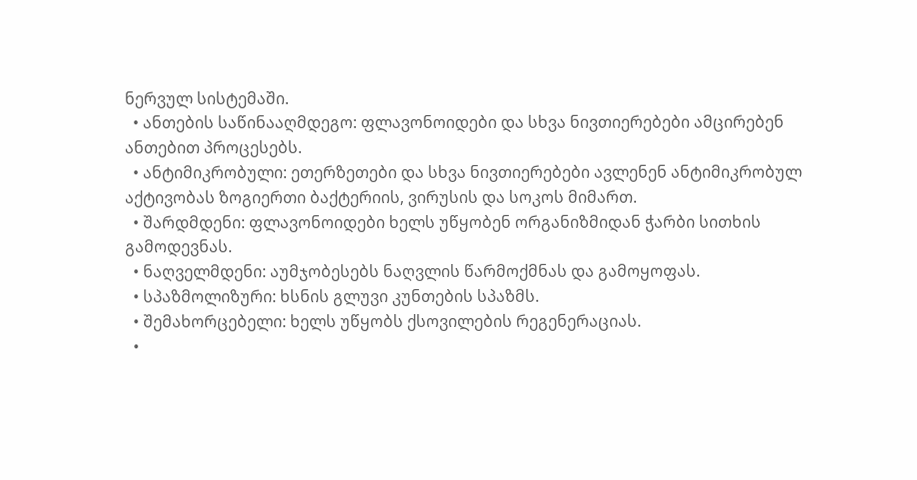ნერვულ სისტემაში.
  • ანთების საწინააღმდეგო: ფლავონოიდები და სხვა ნივთიერებები ამცირებენ ანთებით პროცესებს.
  • ანტიმიკრობული: ეთერზეთები და სხვა ნივთიერებები ავლენენ ანტიმიკრობულ აქტივობას ზოგიერთი ბაქტერიის, ვირუსის და სოკოს მიმართ.
  • შარდმდენი: ფლავონოიდები ხელს უწყობენ ორგანიზმიდან ჭარბი სითხის გამოდევნას.
  • ნაღველმდენი: აუმჯობესებს ნაღვლის წარმოქმნას და გამოყოფას.
  • სპაზმოლიზური: ხსნის გლუვი კუნთების სპაზმს.
  • შემახორცებელი: ხელს უწყობს ქსოვილების რეგენერაციას.
  •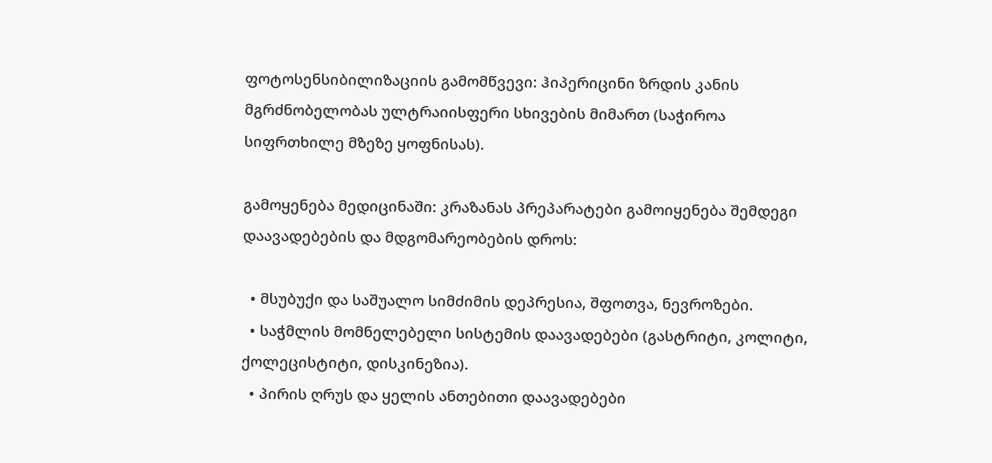ფოტოსენსიბილიზაციის გამომწვევი: ჰიპერიცინი ზრდის კანის მგრძნობელობას ულტრაიისფერი სხივების მიმართ (საჭიროა სიფრთხილე მზეზე ყოფნისას).

გამოყენება მედიცინაში: კრაზანას პრეპარატები გამოიყენება შემდეგი დაავადებების და მდგომარეობების დროს:

  • მსუბუქი და საშუალო სიმძიმის დეპრესია, შფოთვა, ნევროზები.
  • საჭმლის მომნელებელი სისტემის დაავადებები (გასტრიტი, კოლიტი, ქოლეცისტიტი, დისკინეზია).
  • პირის ღრუს და ყელის ანთებითი დაავადებები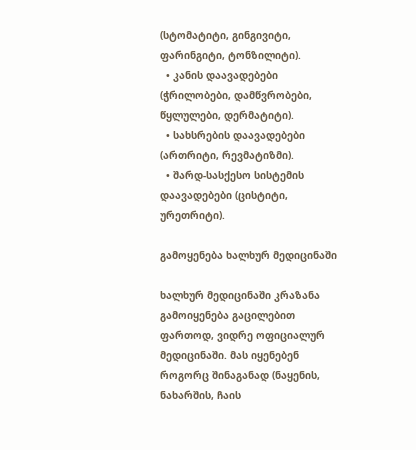(სტომატიტი, გინგივიტი, ფარინგიტი, ტონზილიტი).
  • კანის დაავადებები (ჭრილობები, დამწვრობები, წყლულები, დერმატიტი).
  • სახსრების დაავადებები (ართრიტი, რევმატიზმი).
  • შარდ-სასქესო სისტემის დაავადებები (ცისტიტი, ურეთრიტი).

გამოყენება ხალხურ მედიცინაში

ხალხურ მედიცინაში კრაზანა გამოიყენება გაცილებით ფართოდ, ვიდრე ოფიციალურ მედიცინაში. მას იყენებენ როგორც შინაგანად (ნაყენის, ნახარშის, ჩაის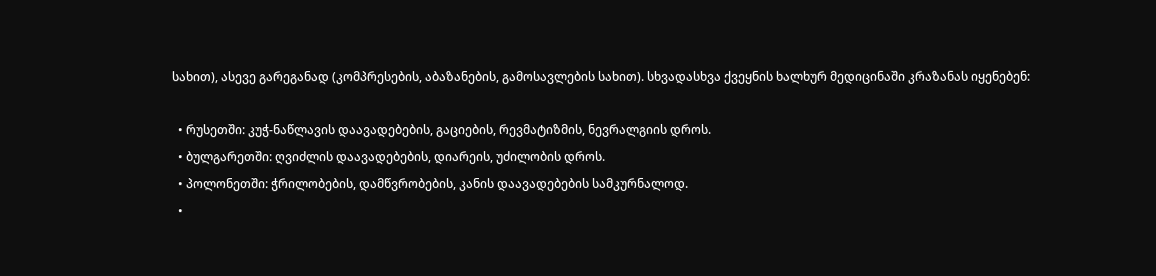სახით), ასევე გარეგანად (კომპრესების, აბაზანების, გამოსავლების სახით). სხვადასხვა ქვეყნის ხალხურ მედიცინაში კრაზანას იყენებენ:

  • რუსეთში: კუჭ-ნაწლავის დაავადებების, გაციების, რევმატიზმის, ნევრალგიის დროს.
  • ბულგარეთში: ღვიძლის დაავადებების, დიარეის, უძილობის დროს.
  • პოლონეთში: ჭრილობების, დამწვრობების, კანის დაავადებების სამკურნალოდ.
  •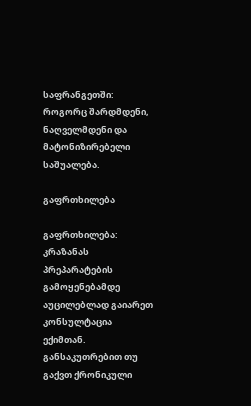საფრანგეთში: როგორც შარდმდენი, ნაღველმდენი და მატონიზირებელი საშუალება.

გაფრთხილება

გაფრთხილება: კრაზანას პრეპარატების გამოყენებამდე აუცილებლად გაიარეთ კონსულტაცია ექიმთან. განსაკუთრებით თუ გაქვთ ქრონიკული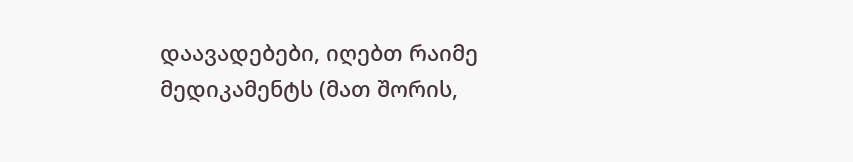დაავადებები, იღებთ რაიმე მედიკამენტს (მათ შორის,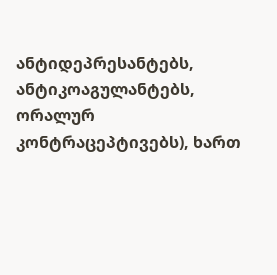ანტიდეპრესანტებს, ანტიკოაგულანტებს, ორალურ კონტრაცეპტივებს), ხართ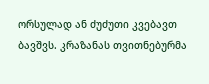ორსულად ან ძუძუთი კვებავთ ბავშვს. კრაზანას თვითნებურმა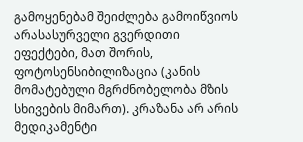გამოყენებამ შეიძლება გამოიწვიოს არასასურველი გვერდითი ეფექტები, მათ შორის, ფოტოსენსიბილიზაცია (კანის მომატებული მგრძნობელობა მზის სხივების მიმართ). კრაზანა არ არის მედიკამენტი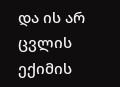და ის არ ცვლის ექიმის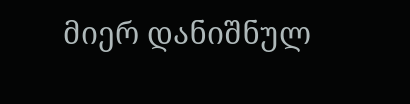მიერ დანიშნულ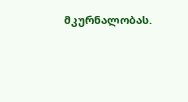მკურნალობას.